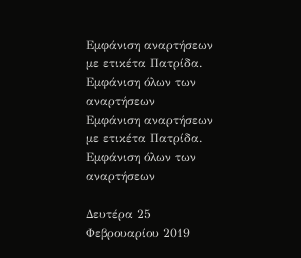Εμφάνιση αναρτήσεων με ετικέτα Πατρίδα. Εμφάνιση όλων των αναρτήσεων
Εμφάνιση αναρτήσεων με ετικέτα Πατρίδα. Εμφάνιση όλων των αναρτήσεων

Δευτέρα 25 Φεβρουαρίου 2019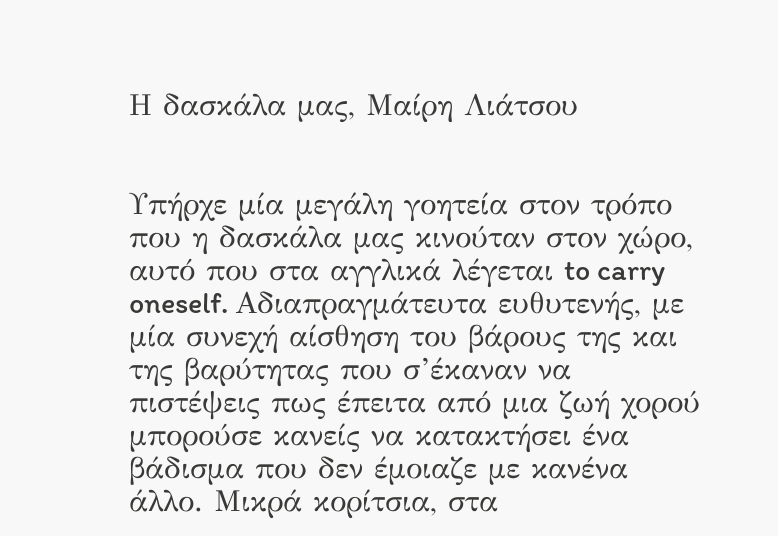Η δασκάλα μας, Μαίρη Λιάτσου


Υπήρχε μία μεγάλη γοητεία στον τρόπο που η δασκάλα μας κινούταν στον χώρο, αυτό που στα αγγλικά λέγεται to carry oneself. Αδιαπραγμάτευτα ευθυτενής, με μία συνεχή αίσθηση του βάρους της και της βαρύτητας που σ’έκαναν να πιστέψεις πως έπειτα από μια ζωή χορού μπορούσε κανείς να κατακτήσει ένα βάδισμα που δεν έμοιαζε με κανένα άλλο. Μικρά κορίτσια, στα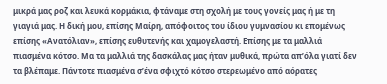μικρά μας ροζ και λευκά κορμάκια, φτάναμε στη σχολή με τους γονείς μας ή με τη γιαγιά μας. Η δική μου, επίσης Μαίρη, απόφοιτος του ίδιου γυμνασίου κι επομένως επίσης «Ανατόλιαν», επίσης ευθυτενής και χαμογελαστή. Επίσης με τα μαλλιά πιασμένα κότσο. Μα τα μαλλιά της δασκάλας μας ήταν μυθικά, πρώτα απ’όλα γιατί δεν τα βλέπαμε. Πάντοτε πιασμένα σ’ένα σφιχτό κότσο στερεωμένο από αόρατες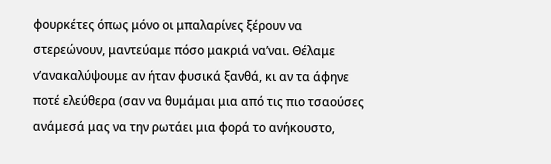φουρκέτες όπως μόνο οι μπαλαρίνες ξέρουν να στερεώνουν, μαντεύαμε πόσο μακριά να’ναι. Θέλαμε ν’ανακαλύψουμε αν ήταν φυσικά ξανθά, κι αν τα άφηνε ποτέ ελεύθερα (σαν να θυμάμαι μια από τις πιο τσαούσες ανάμεσά μας να την ρωτάει μια φορά το ανήκουστο,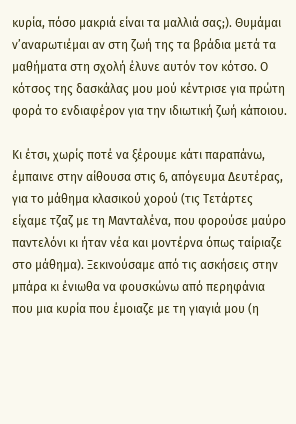κυρία, πόσο μακριά είναι τα μαλλιά σας;). Θυμάμαι ν’αναρωτιέμαι αν στη ζωή της τα βράδια μετά τα μαθήματα στη σχολή έλυνε αυτόν τον κότσο. Ο κότσος της δασκάλας μου μού κέντρισε για πρώτη φορά το ενδιαφέρον για την ιδιωτική ζωή κάποιου.

Κι έτσι, χωρίς ποτέ να ξέρουμε κάτι παραπάνω, έμπαινε στην αίθουσα στις 6, απόγευμα Δευτέρας, για το μάθημα κλασικού χορού (τις Τετάρτες είχαμε τζαζ με τη Μανταλένα, που φορούσε μαύρο παντελόνι κι ήταν νέα και μοντέρνα όπως ταίριαζε στο μάθημα). Ξεκινούσαμε από τις ασκήσεις στην μπάρα κι ένιωθα να φουσκώνω από περηφάνια που μια κυρία που έμοιαζε με τη γιαγιά μου (η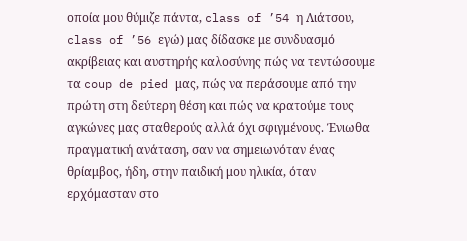οποία μου θύμιζε πάντα, class of ’54 η Λιάτσου, class of ’56 εγώ) μας δίδασκε με συνδυασμό ακρίβειας και αυστηρής καλοσύνης πώς να τεντώσουμε τα coup de pied μας, πώς να περάσουμε από την πρώτη στη δεύτερη θέση και πώς να κρατούμε τους αγκώνες μας σταθερούς αλλά όχι σφιγμένους. Ένιωθα πραγματική ανάταση, σαν να σημειωνόταν ένας θρίαμβος, ήδη, στην παιδική μου ηλικία, όταν ερχόμασταν στο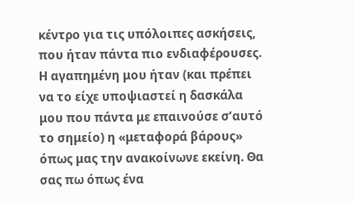κέντρο για τις υπόλοιπες ασκήσεις, που ήταν πάντα πιο ενδιαφέρουσες. Η αγαπημένη μου ήταν (και πρέπει να το είχε υποψιαστεί η δασκάλα μου που πάντα με επαινούσε σ’αυτό το σημείο) η «μεταφορά βάρους» όπως μας την ανακοίνωνε εκείνη. Θα σας πω όπως ένα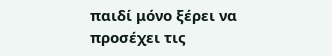παιδί μόνο ξέρει να προσέχει τις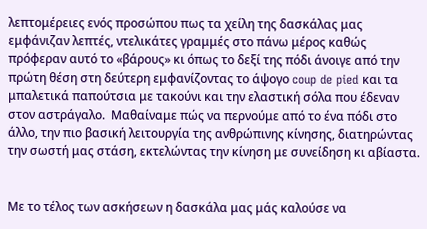λεπτομέρειες ενός προσώπου πως τα χείλη της δασκάλας μας εμφάνιζαν λεπτές, ντελικάτες γραμμές στο πάνω μέρος καθώς πρόφεραν αυτό το «βάρους» κι όπως το δεξί της πόδι άνοιγε από την πρώτη θέση στη δεύτερη εμφανίζοντας το άψογο coup de pied και τα μπαλετικά παπούτσια με τακούνι και την ελαστική σόλα που έδεναν στον αστράγαλο.  Μαθαίναμε πώς να περνούμε από το ένα πόδι στο άλλο, την πιο βασική λειτουργία της ανθρώπινης κίνησης, διατηρώντας την σωστή μας στάση, εκτελώντας την κίνηση με συνείδηση κι αβίαστα.


Με το τέλος των ασκήσεων η δασκάλα μας μάς καλούσε να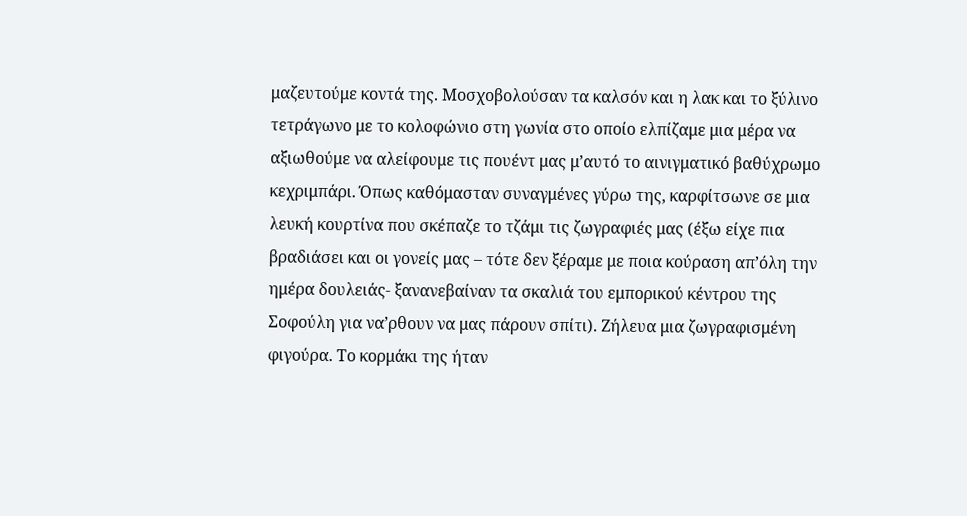μαζευτούμε κοντά της. Μοσχοβολούσαν τα καλσόν και η λακ και το ξύλινο τετράγωνο με το κολοφώνιο στη γωνία στο οποίο ελπίζαμε μια μέρα να αξιωθούμε να αλείφουμε τις πουέντ μας μ’αυτό το αινιγματικό βαθύχρωμο κεχριμπάρι. Όπως καθόμασταν συναγμένες γύρω της, καρφίτσωνε σε μια λευκή κουρτίνα που σκέπαζε το τζάμι τις ζωγραφιές μας (έξω είχε πια βραδιάσει και οι γονείς μας – τότε δεν ξέραμε με ποια κούραση απ’όλη την ημέρα δουλειάς- ξανανεβαίναν τα σκαλιά του εμπορικού κέντρου της Σοφούλη για να’ρθουν να μας πάρουν σπίτι). Ζήλευα μια ζωγραφισμένη φιγούρα. Το κορμάκι της ήταν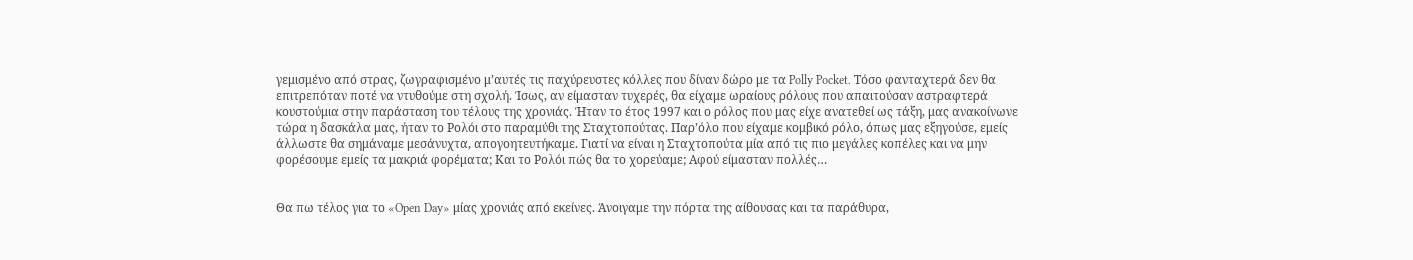γεμισμένο από στρας, ζωγραφισμένο μ’αυτές τις παχύρευστες κόλλες που δίναν δώρο με τα Polly Pocket. Τόσο φανταχτερά δεν θα επιτρεπόταν ποτέ να ντυθούμε στη σχολή. Ίσως, αν είμασταν τυχερές, θα είχαμε ωραίους ρόλους που απαιτούσαν αστραφτερά κουστούμια στην παράσταση του τέλους της χρονιάς. Ήταν το έτος 1997 και ο ρόλος που μας είχε ανατεθεί ως τάξη, μας ανακοίνωνε τώρα η δασκάλα μας, ήταν το Ρολόι στο παραμύθι της Σταχτοπούτας. Παρ’όλο που είχαμε κομβικό ρόλο, όπως μας εξηγούσε, εμείς άλλωστε θα σημάναμε μεσάνυχτα, απογοητευτήκαμε. Γιατί να είναι η Σταχτοπούτα μία από τις πιο μεγάλες κοπέλες και να μην φορέσουμε εμείς τα μακριά φορέματα; Και το Ρολόι πώς θα το χορεύαμε; Αφού είμασταν πολλές…


Θα πω τέλος για το «Open Day» μίας χρονιάς από εκείνες. Άνοιγαμε την πόρτα της αίθουσας και τα παράθυρα,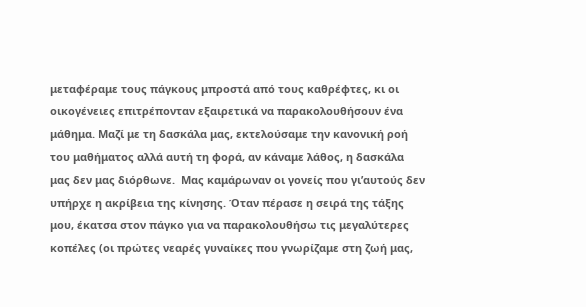μεταφέραμε τους πάγκους μπροστά από τους καθρέφτες, κι οι οικογένειες επιτρέπονταν εξαιρετικά να παρακολουθήσουν ένα μάθημα. Μαζί με τη δασκάλα μας, εκτελούσαμε την κανονική ροή του μαθήματος αλλά αυτή τη φορά, αν κάναμε λάθος, η δασκάλα μας δεν μας διόρθωνε.  Μας καμάρωναν οι γονείς που γι’αυτούς δεν υπήρχε η ακρίβεια της κίνησης. Όταν πέρασε η σειρά της τάξης μου, έκατσα στον πάγκο για να παρακολουθήσω τις μεγαλύτερες κοπέλες (οι πρώτες νεαρές γυναίκες που γνωρίζαμε στη ζωή μας,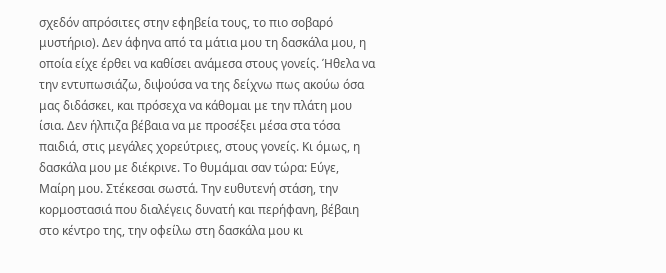σχεδόν απρόσιτες στην εφηβεία τους, το πιο σοβαρό μυστήριο). Δεν άφηνα από τα μάτια μου τη δασκάλα μου, η οποία είχε έρθει να καθίσει ανάμεσα στους γονείς. Ήθελα να την εντυπωσιάζω, διψούσα να της δείχνω πως ακούω όσα μας διδάσκει, και πρόσεχα να κάθομαι με την πλάτη μου ίσια. Δεν ήλπιζα βέβαια να με προσέξει μέσα στα τόσα παιδιά, στις μεγάλες χορεύτριες, στους γονείς. Κι όμως, η δασκάλα μου με διέκρινε. Το θυμάμαι σαν τώρα: Εύγε, Μαίρη μου. Στέκεσαι σωστά. Την ευθυτενή στάση, την κορμοστασιά που διαλέγεις δυνατή και περήφανη, βέβαιη στο κέντρο της, την οφείλω στη δασκάλα μου κι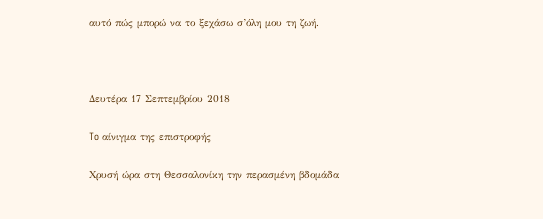αυτό πώς μπορώ να το ξεχάσω σ’όλη μου τη ζωή.



Δευτέρα 17 Σεπτεμβρίου 2018

To αίνιγμα της επιστροφής

Xρυσή ώρα στη Θεσσαλονίκη την περασμένη βδομάδα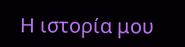Η ιστορία μου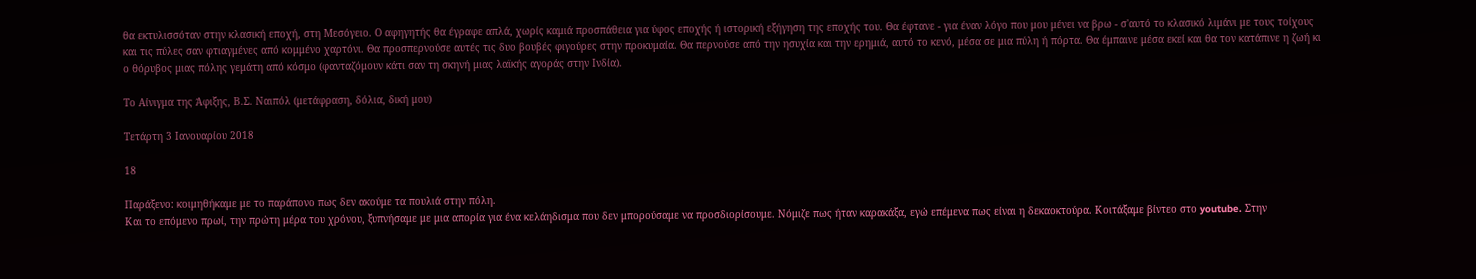θα εκτυλισσόταν στην κλασική εποχή, στη Μεσόγειο. Ο αφηγητής θα έγραφε απλά, χωρίς καμιά προσπάθεια για ύφος εποχής ή ιστορική εξήγηση της εποχής του. Θα έφτανε - για έναν λόγο που μου μένει να βρω - σ'αυτό το κλασικό λιμάνι με τους τοίχους και τις πύλες σαν φτιαγμένες από κομμένο χαρτόνι. Θα προσπερνούσε αυτές τις δυο βουβές φιγούρες στην προκυμαία. Θα περνούσε από την ησυχία και την ερημιά, αυτό το κενό, μέσα σε μια πύλη ή πόρτα. Θα έμπαινε μέσα εκεί και θα τον κατάπινε η ζωή κι ο θόρυβος μιας πόλης γεμάτη από κόσμο (φανταζόμουν κάτι σαν τη σκηνή μιας λαϊκής αγοράς στην Ινδία).

Το Αίνιγμα της Άφιξης, Β.Σ. Ναιπόλ (μετάφραση, δόλια, δική μου)

Τετάρτη 3 Ιανουαρίου 2018

18

Παράξενο: κοιμηθήκαμε με το παράπονο πως δεν ακούμε τα πουλιά στην πόλη.
Και το επόμενο πρωί, την πρώτη μέρα του χρόνου, ξυπνήσαμε με μια απορία για ένα κελάηδισμα που δεν μπορούσαμε να προσδιορίσουμε. Nόμιζε πως ήταν καρακάξα, εγώ επέμενα πως είναι η δεκαοκτούρα. Κοιτάξαμε βίντεο στο youtube. Στην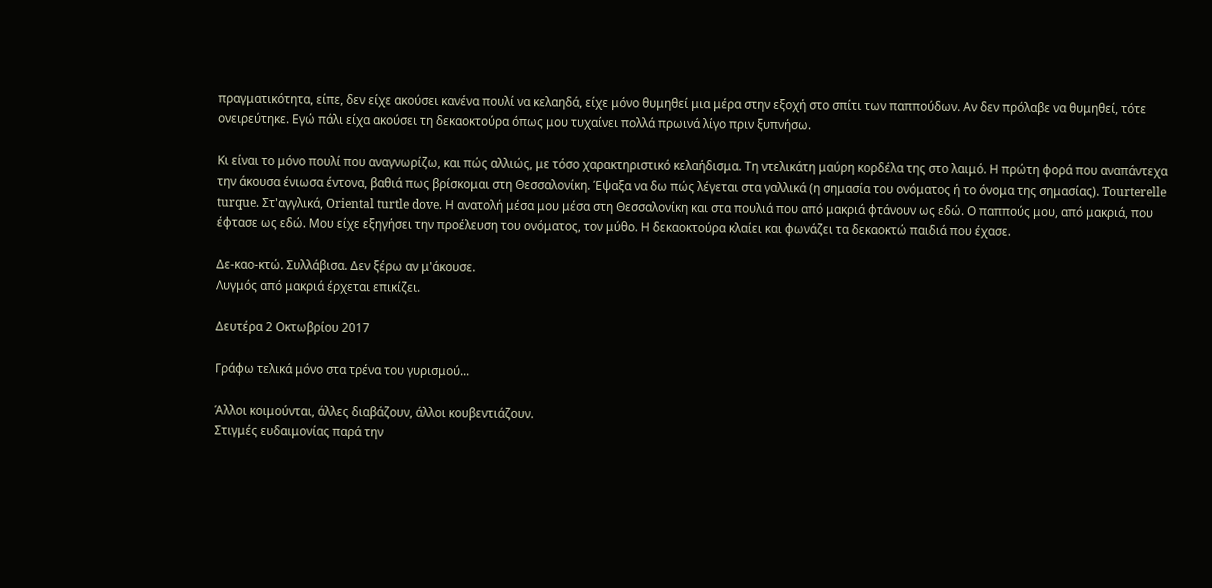πραγματικότητα, είπε, δεν είχε ακούσει κανένα πουλί να κελαηδά, είχε μόνο θυμηθεί μια μέρα στην εξοχή στο σπίτι των παππούδων. Αν δεν πρόλαβε να θυμηθεί, τότε ονειρεύτηκε. Εγώ πάλι είχα ακούσει τη δεκαοκτούρα όπως μου τυχαίνει πολλά πρωινά λίγο πριν ξυπνήσω.

Κι είναι το μόνο πουλί που αναγνωρίζω, και πώς αλλιώς, με τόσο χαρακτηριστικό κελαήδισμα. Τη ντελικάτη μαύρη κορδέλα της στο λαιμό. Η πρώτη φορά που αναπάντεχα την άκουσα ένιωσα έντονα, βαθιά πως βρίσκομαι στη Θεσσαλονίκη. Έψαξα να δω πώς λέγεται στα γαλλικά (η σημασία του ονόματος ή το όνομα της σημασίας). Tourterelle turque. Στ'αγγλικά, Oriental turtle dove. Η ανατολή μέσα μου μέσα στη Θεσσαλονίκη και στα πουλιά που από μακριά φτάνουν ως εδώ. Ο παππούς μου, από μακριά, που έφτασε ως εδώ. Μου είχε εξηγήσει την προέλευση του ονόματος, τον μύθο. Η δεκαοκτούρα κλαίει και φωνάζει τα δεκαοκτώ παιδιά που έχασε.

Δε-καο-κτώ. Συλλάβισα. Δεν ξέρω αν μ'άκουσε.
Λυγμός από μακριά έρχεται επικίζει.

Δευτέρα 2 Οκτωβρίου 2017

Γράφω τελικά μόνο στα τρένα του γυρισμού...

Άλλοι κοιμούνται, άλλες διαβάζουν, άλλοι κουβεντιάζουν.
Στιγμές ευδαιμονίας παρά την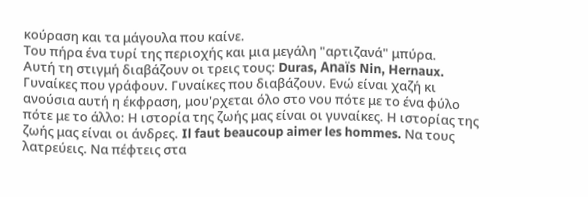κούραση και τα μάγουλα που καίνε.
Του πήρα ένα τυρί της περιοχής και μια μεγάλη "αρτιζανά" μπύρα.
Αυτή τη στιγμή διαβάζουν οι τρεις τους: Duras, Anaïs Nin, Hernaux. Γυναίκες που γράφουν. Γυναίκες που διαβάζουν. Ενώ είναι χαζή κι ανούσια αυτή η έκφραση, μου'ρχεται όλο στο νου πότε με το ένα φύλο πότε με το άλλο: Η ιστορία της ζωής μας είναι οι γυναίκες. Η ιστορίας της ζωής μας είναι οι άνδρες. Il faut beaucoup aimer les hommes. Να τους λατρεύεις. Να πέφτεις στα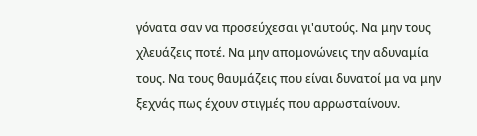γόνατα σαν να προσεύχεσαι γι'αυτούς. Να μην τους χλευάζεις ποτέ. Να μην απομονώνεις την αδυναμία τους. Να τους θαυμάζεις που είναι δυνατοί μα να μην ξεχνάς πως έχουν στιγμές που αρρωσταίνουν.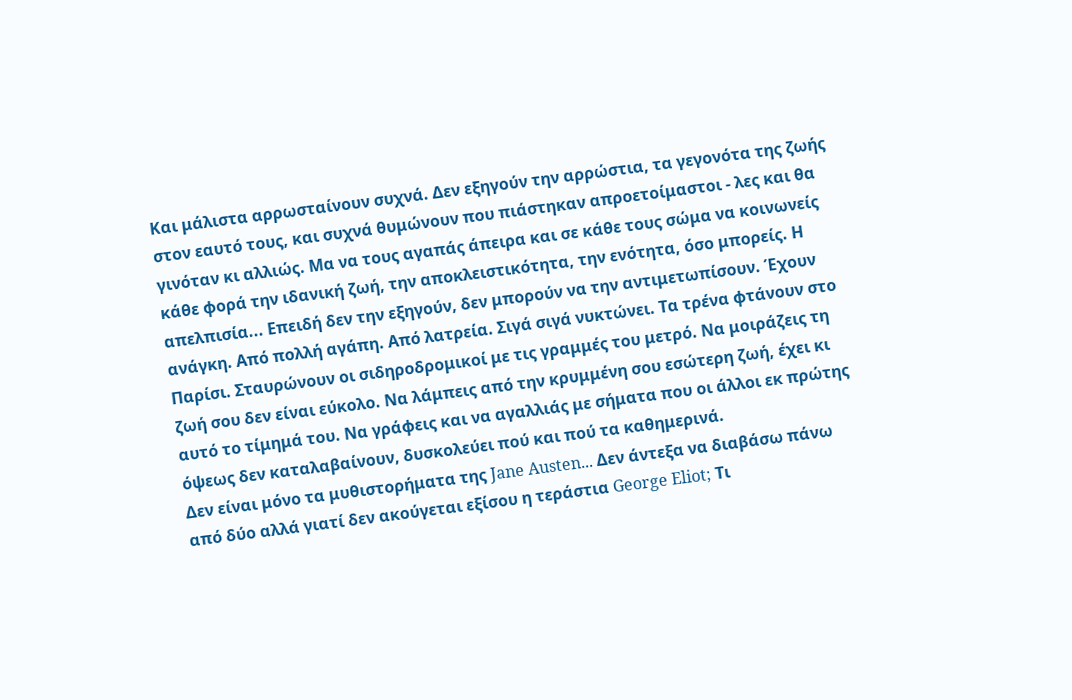Και μάλιστα αρρωσταίνουν συχνά. Δεν εξηγούν την αρρώστια, τα γεγονότα της ζωής στον εαυτό τους, και συχνά θυμώνουν που πιάστηκαν απροετοίμαστοι - λες και θα γινόταν κι αλλιώς. Μα να τους αγαπάς άπειρα και σε κάθε τους σώμα να κοινωνείς κάθε φορά την ιδανική ζωή, την αποκλειστικότητα, την ενότητα, όσο μπορείς. Η απελπισία... Επειδή δεν την εξηγούν, δεν μπορούν να την αντιμετωπίσουν. Έχουν ανάγκη. Από πολλή αγάπη. Από λατρεία. Σιγά σιγά νυκτώνει. Τα τρένα φτάνουν στο Παρίσι. Σταυρώνουν οι σιδηροδρομικοί με τις γραμμές του μετρό. Να μοιράζεις τη ζωή σου δεν είναι εύκολο. Να λάμπεις από την κρυμμένη σου εσώτερη ζωή, έχει κι αυτό το τίμημά του. Να γράφεις και να αγαλλιάς με σήματα που οι άλλοι εκ πρώτης όψεως δεν καταλαβαίνουν, δυσκολεύει πού και πού τα καθημερινά.
Δεν είναι μόνο τα μυθιστορήματα της Jane Austen... Δεν άντεξα να διαβάσω πάνω από δύο αλλά γιατί δεν ακούγεται εξίσου η τεράστια George Eliot; Τι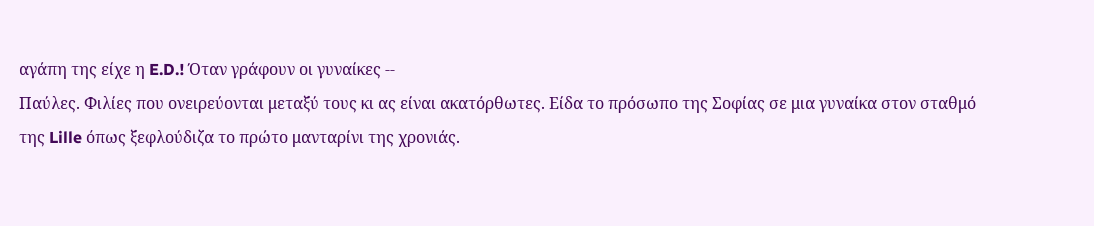αγάπη της είχε η E.D.! Όταν γράφουν οι γυναίκες --
Παύλες. Φιλίες που ονειρεύονται μεταξύ τους κι ας είναι ακατόρθωτες. Είδα το πρόσωπο της Σοφίας σε μια γυναίκα στον σταθμό της Lille όπως ξεφλούδιζα το πρώτο μανταρίνι της χρονιάς.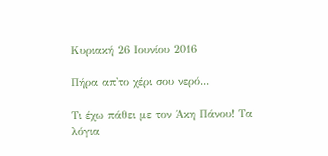Κυριακή 26 Ιουνίου 2016

Πήρα απ'το χέρι σου νερό...

Τι έχω πάθει με τον Άκη Πάνου! Τα λόγια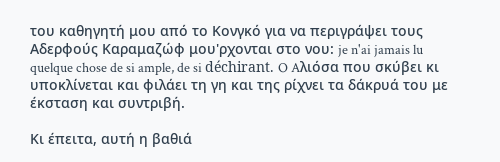του καθηγητή μου από το Κονγκό για να περιγράψει τους Αδερφούς Καραμαζώφ μου'ρχονται στο νου: je n'ai jamais lu quelque chose de si ample, de si déchirant. O Aλιόσα που σκύβει κι υποκλίνεται και φιλάει τη γη και της ρίχνει τα δάκρυά του με έκσταση και συντριβή.

Κι έπειτα, αυτή η βαθιά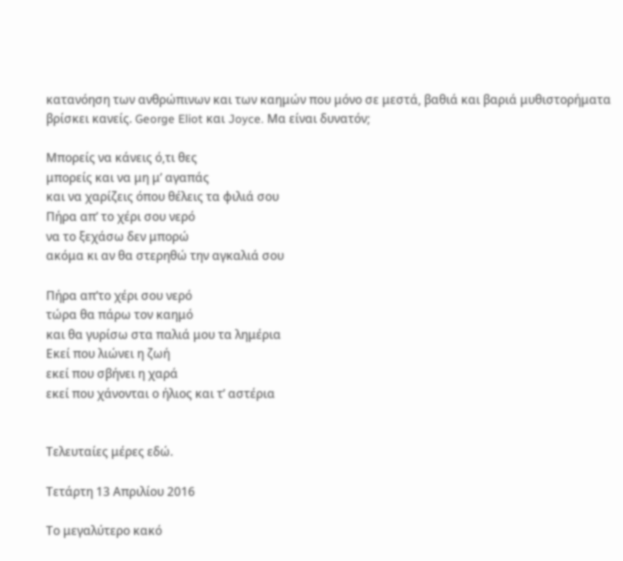κατανόηση των ανθρώπινων και των καημών που μόνο σε μεστά, βαθιά και βαριά μυθιστορήματα βρίσκει κανείς. George Eliot και Joyce. Μα είναι δυνατόν;

Μπορείς να κάνεις ό,τι θες
μπορείς και να μη μ’ αγαπάς
και να χαρίζεις όπου θέλεις τα φιλιά σου
Πήρα απ’ το χέρι σου νερό
να το ξεχάσω δεν μπορώ
ακόμα κι αν θα στερηθώ την αγκαλιά σου

Πήρα απ’το χέρι σου νερό
τώρα θα πάρω τον καημό
και θα γυρίσω στα παλιά μου τα λημέρια
Εκεί που λιώνει η ζωή
εκεί που σβήνει η χαρά
εκεί που χάνονται ο ήλιος και τ’ αστέρια


Τελευταίες μέρες εδώ.

Τετάρτη 13 Απριλίου 2016

Το μεγαλύτερο κακό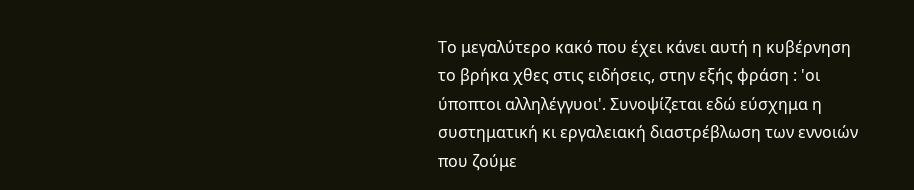Το μεγαλύτερο κακό που έχει κάνει αυτή η κυβέρνηση το βρήκα χθες στις ειδήσεις, στην εξής φράση : 'οι ύποπτοι αλληλέγγυοι'. Συνοψίζεται εδώ εύσχημα η συστηματική κι εργαλειακή διαστρέβλωση των εννοιών που ζούμε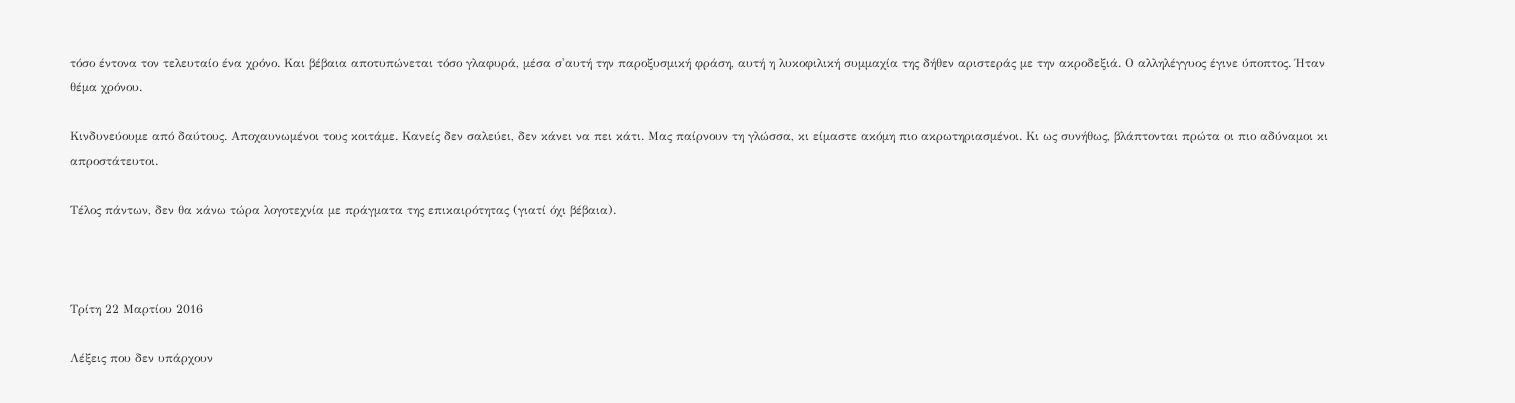τόσο έντονα τον τελευταίο ένα χρόνο. Και βέβαια αποτυπώνεται τόσο γλαφυρά, μέσα σ'αυτή την παροξυσμική φράση, αυτή η λυκοφιλική συμμαχία της δήθεν αριστεράς με την ακροδεξιά. Ο αλληλέγγυος έγινε ύποπτος. Ήταν θέμα χρόνου.

Κινδυνεύουμε από δαύτους. Αποχαυνωμένοι τους κοιτάμε. Κανείς δεν σαλεύει, δεν κάνει να πει κάτι. Μας παίρνουν τη γλώσσα, κι είμαστε ακόμη πιο ακρωτηριασμένοι. Κι ως συνήθως, βλάπτονται πρώτα οι πιο αδύναμοι κι απροστάτευτοι.

Τέλος πάντων, δεν θα κάνω τώρα λογοτεχνία με πράγματα της επικαιρότητας (γιατί όχι βέβαια).



Τρίτη 22 Μαρτίου 2016

Λέξεις που δεν υπάρχουν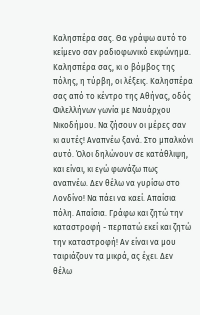Καλησπέρα σας. Θα γράψω αυτό το κείμενο σαν ραδιοφωνικό εκφώνημα. Καλησπέρα σας, κι ο βόμβος της πόλης, η τύρβη, οι λέξεις. Καλησπέρα σας από το κέντρο της Αθήνας, οδός Φιλελλήνων γωνία με Ναυάρχου Νικοδήμου. Να ζήσουν οι μέρες σαν κι αυτές! Αναπνέω ξανά. Στο μπαλκόνι αυτό. Όλοι δηλώνουν σε κατάθλιψη, και είναι, κι εγώ φωνάζω πως αναπνέω. Δεν θέλω να γυρίσω στο Λονδίνο! Να πάει να καεί. Απαίσια πόλη. Απαίσια. Γράφω και ζητώ την καταστροφή - περπατώ εκεί και ζητώ την καταστροφή! Αν είναι να μου ταιριάζουν τα μικρά, ας έχει. Δεν θέλω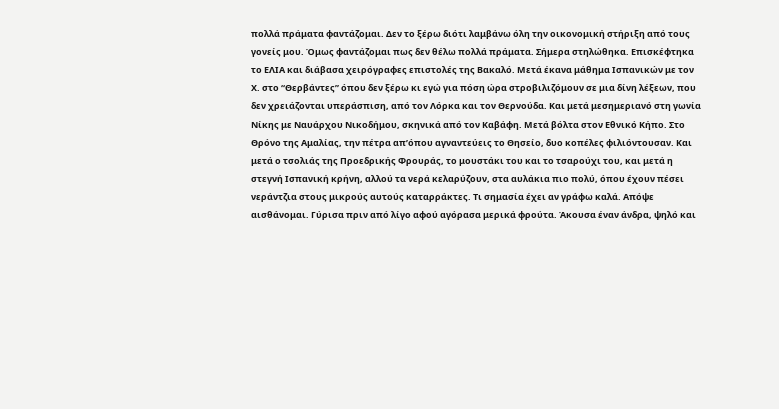πολλά πράματα φαντάζομαι. Δεν το ξέρω διότι λαμβάνω όλη την οικονομική στήριξη από τους γονείς μου. Όμως φαντάζομαι πως δεν θέλω πολλά πράματα. Σήμερα στηλώθηκα. Επισκέφτηκα το ΕΛΙΑ και διάβασα χειρόγραφες επιστολές της Βακαλό. Μετά έκανα μάθημα Ισπανικών με τον Χ. στο “Θερβάντες” όπου δεν ξέρω κι εγώ για πόση ώρα στροβιλιζόμουν σε μια δίνη λέξεων, που δεν χρειάζονται υπεράσπιση, από τον Λόρκα και τον Θερνούδα. Και μετά μεσημεριανό στη γωνία Νίκης με Ναυάρχου Νικοδήμου, σκηνικά από τον Καβάφη. Μετά βόλτα στον Εθνικό Κήπο. Στο Θρόνο της Αμαλίας, την πέτρα απ’όπου αγναντεύεις το Θησείο, δυο κοπέλες φιλιόντουσαν. Και μετά ο τσολιάς της Προεδρικής Φρουράς, το μουστάκι του και το τσαρούχι του, και μετά η στεγνή Ισπανική κρήνη, αλλού τα νερά κελαρύζουν, στα αυλάκια πιο πολύ, όπου έχουν πέσει νεράντζια στους μικρούς αυτούς καταρράκτες. Τι σημασία έχει αν γράφω καλά. Απόψε αισθάνομαι. Γύρισα πριν από λίγο αφού αγόρασα μερικά φρούτα. Άκουσα έναν άνδρα, ψηλό και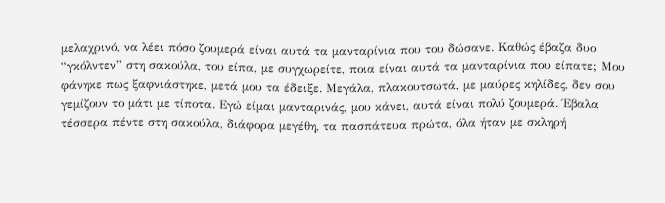μελαχρινό, να λέει πόσο ζουμερά είναι αυτά τα μανταρίνια που του δώσανε. Καθώς έβαζα δυο “γκόλντεν” στη σακούλα, του είπα, με συγχωρείτε, ποια είναι αυτά τα μανταρίνια που είπατε; Μου φάνηκε πως ξαφνιάστηκε, μετά μου τα έδειξε. Μεγάλα, πλακουτσωτά, με μαύρες κηλίδες, δεν σου γεμίζουν το μάτι με τίποτα. Εγώ είμαι μανταρινάς, μου κάνει, αυτά είναι πολύ ζουμερά. Έβαλα τέσσερα πέντε στη σακούλα, διάφορα μεγέθη, τα πασπάτευα πρώτα, όλα ήταν με σκληρή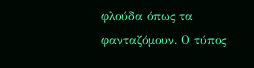φλούδα όπως τα φανταζόμουν. Ο τύπος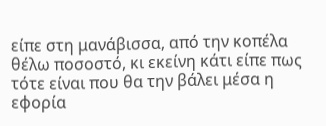είπε στη μανάβισσα, από την κοπέλα θέλω ποσοστό, κι εκείνη κάτι είπε πως τότε είναι που θα την βάλει μέσα η εφορία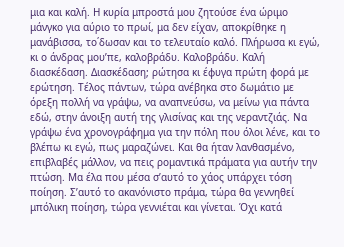μια και καλή. Η κυρία μπροστά μου ζητούσε ένα ώριμο μάνγκο για αύριο το πρωί, μα δεν είχαν, αποκρίθηκε η μανάβισσα, το΄δωσαν και το τελευταίο καλό. Πλήρωσα κι εγώ, κι ο άνδρας μου’πε, καλοβράδυ. Καλοβράδυ. Καλή διασκέδαση. Διασκέδαση; ρώτησα κι έφυγα πρώτη φορά με ερώτηση. Τέλος πάντων, τώρα ανέβηκα στο δωμάτιο με όρεξη πολλή να γράψω, να αναπνεύσω, να μείνω για πάντα εδώ, στην άνοιξη αυτή της γλισίνας και της νεραντζιάς. Να γράψω ένα χρονογράφημα για την πόλη που όλοι λένε, και το βλέπω κι εγώ, πως μαραζώνει. Και θα ήταν λανθασμένο, επιβλαβές μάλλον, να πεις ρομαντικά πράματα για αυτήν την πτώση. Μα έλα που μέσα σ’αυτό το χάος υπάρχει τόση ποίηση. Σ’αυτό το ακανόνιστο πράμα, τώρα θα γεννηθεί μπόλικη ποίηση, τώρα γεννιέται και γίνεται. Όχι κατά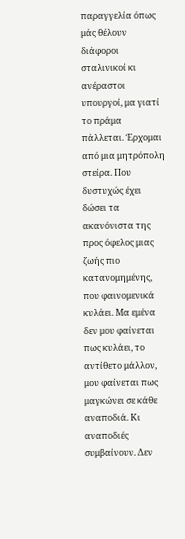παραγγελία όπως μάς θέλουν διάφοροι σταλινικοί κι ανέραστοι υπουργοί, μα γιατί το πράμα πάλλεται. Έρχομαι από μια μητρόπολη στείρα. Που δυστυχώς έχει δώσει τα ακανόνιστα της προς όφελος μιας ζωής πιο κατανομημένης, που φαινομενικά κυλάει. Μα εμένα δεν μου φαίνεται πως κυλάει, το αντίθετο μάλλον, μου φαίνεται πως μαγκώνει σε κάθε αναποδιά. Κι αναποδιές συμβαίνουν. Δεν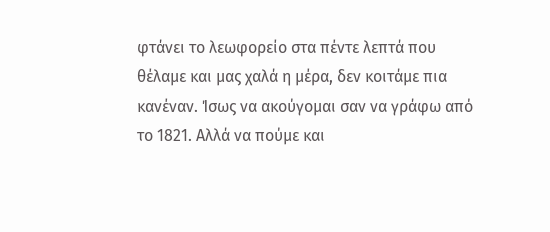φτάνει το λεωφορείο στα πέντε λεπτά που θέλαμε και μας χαλά η μέρα, δεν κοιτάμε πια κανέναν. Ίσως να ακούγομαι σαν να γράφω από το 1821. Αλλά να πούμε και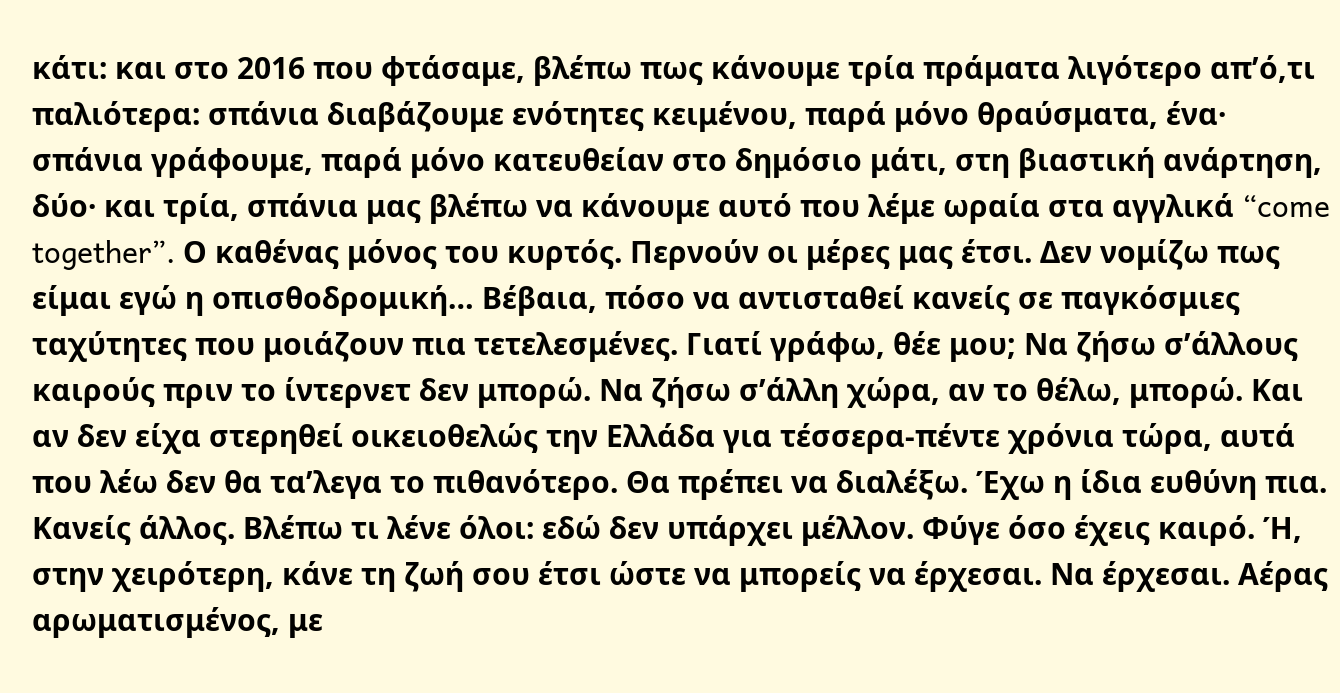κάτι: και στο 2016 που φτάσαμε, βλέπω πως κάνουμε τρία πράματα λιγότερο απ’ό,τι παλιότερα: σπάνια διαβάζουμε ενότητες κειμένου, παρά μόνο θραύσματα, ένα· σπάνια γράφουμε, παρά μόνο κατευθείαν στο δημόσιο μάτι, στη βιαστική ανάρτηση, δύο· και τρία, σπάνια μας βλέπω να κάνουμε αυτό που λέμε ωραία στα αγγλικά “come together”. Ο καθένας μόνος του κυρτός. Περνούν οι μέρες μας έτσι. Δεν νομίζω πως είμαι εγώ η οπισθοδρομική… Βέβαια, πόσο να αντισταθεί κανείς σε παγκόσμιες ταχύτητες που μοιάζουν πια τετελεσμένες. Γιατί γράφω, θέε μου; Να ζήσω σ’άλλους καιρούς πριν το ίντερνετ δεν μπορώ. Να ζήσω σ’άλλη χώρα, αν το θέλω, μπορώ. Και αν δεν είχα στερηθεί οικειοθελώς την Ελλάδα για τέσσερα-πέντε χρόνια τώρα, αυτά που λέω δεν θα τα’λεγα το πιθανότερο. Θα πρέπει να διαλέξω. Έχω η ίδια ευθύνη πια. Κανείς άλλος. Βλέπω τι λένε όλοι: εδώ δεν υπάρχει μέλλον. Φύγε όσο έχεις καιρό. Ή, στην χειρότερη, κάνε τη ζωή σου έτσι ώστε να μπορείς να έρχεσαι. Να έρχεσαι. Αέρας αρωματισμένος, με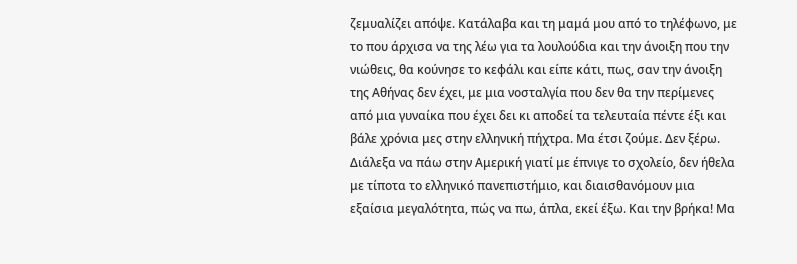ζεμυαλίζει απόψε. Κατάλαβα και τη μαμά μου από το τηλέφωνο, με το που άρχισα να της λέω για τα λουλούδια και την άνοιξη που την νιώθεις, θα κούνησε το κεφάλι και είπε κάτι, πως, σαν την άνοιξη της Αθήνας δεν έχει, με μια νοσταλγία που δεν θα την περίμενες από μια γυναίκα που έχει δει κι αποδεί τα τελευταία πέντε έξι και βάλε χρόνια μες στην ελληνική πήχτρα. Μα έτσι ζούμε. Δεν ξέρω. Διάλεξα να πάω στην Αμερική γιατί με έπνιγε το σχολείο, δεν ήθελα με τίποτα το ελληνικό πανεπιστήμιο, και διαισθανόμουν μια εξαίσια μεγαλότητα, πώς να πω, άπλα, εκεί έξω. Και την βρήκα! Μα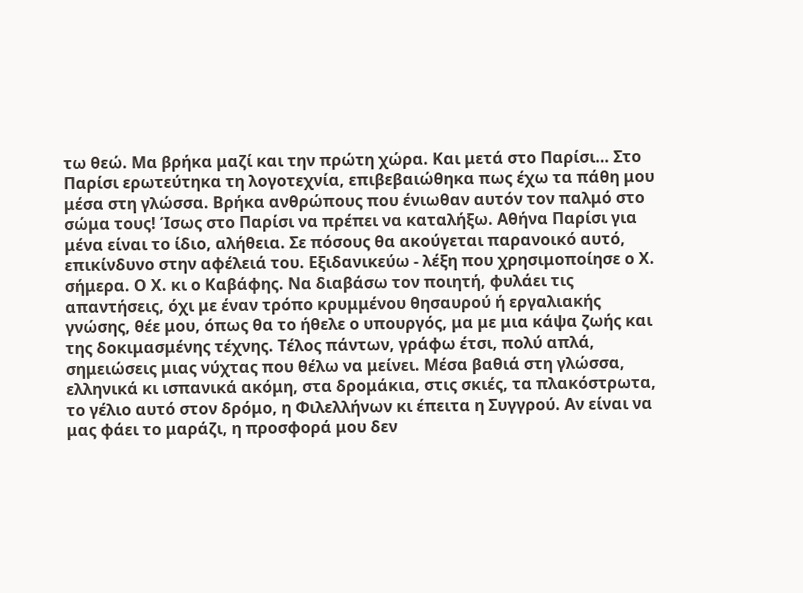τω θεώ. Μα βρήκα μαζί και την πρώτη χώρα. Και μετά στο Παρίσι… Στο Παρίσι ερωτεύτηκα τη λογοτεχνία, επιβεβαιώθηκα πως έχω τα πάθη μου μέσα στη γλώσσα. Βρήκα ανθρώπους που ένιωθαν αυτόν τον παλμό στο σώμα τους! Ίσως στο Παρίσι να πρέπει να καταλήξω. Αθήνα Παρίσι για μένα είναι το ίδιο, αλήθεια. Σε πόσους θα ακούγεται παρανοικό αυτό, επικίνδυνο στην αφέλειά του. Εξιδανικεύω - λέξη που χρησιμοποίησε ο Χ. σήμερα. Ο Χ. κι ο Καβάφης. Να διαβάσω τον ποιητή, φυλάει τις απαντήσεις, όχι με έναν τρόπο κρυμμένου θησαυρού ή εργαλιακής γνώσης, θέε μου, όπως θα το ήθελε ο υπουργός, μα με μια κάψα ζωής και της δοκιμασμένης τέχνης. Τέλος πάντων, γράφω έτσι, πολύ απλά, σημειώσεις μιας νύχτας που θέλω να μείνει. Μέσα βαθιά στη γλώσσα, ελληνικά κι ισπανικά ακόμη, στα δρομάκια, στις σκιές, τα πλακόστρωτα, το γέλιο αυτό στον δρόμο, η Φιλελλήνων κι έπειτα η Συγγρού. Αν είναι να μας φάει το μαράζι, η προσφορά μου δεν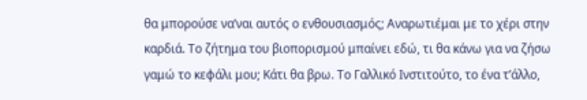θα μπορούσε να’ναι αυτός ο ενθουσιασμός; Αναρωτιέμαι με το χέρι στην καρδιά. Το ζήτημα του βιοπορισμού μπαίνει εδώ, τι θα κάνω για να ζήσω γαμώ το κεφάλι μου; Κάτι θα βρω. Το Γαλλικό Ινστιτούτο, το ένα τ’άλλο,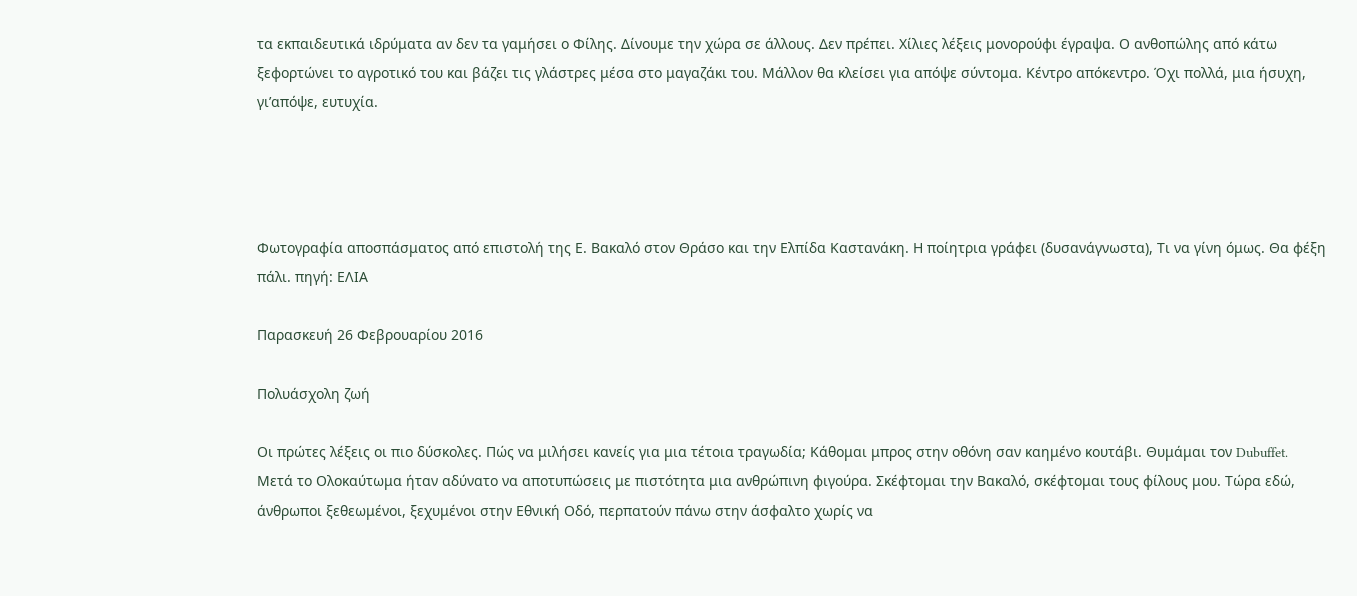τα εκπαιδευτικά ιδρύματα αν δεν τα γαμήσει ο Φίλης. Δίνουμε την χώρα σε άλλους. Δεν πρέπει. Χίλιες λέξεις μονορούφι έγραψα. Ο ανθοπώλης από κάτω ξεφορτώνει το αγροτικό του και βάζει τις γλάστρες μέσα στο μαγαζάκι του. Μάλλον θα κλείσει για απόψε σύντομα. Κέντρο απόκεντρο. Όχι πολλά, μια ήσυχη, γι’απόψε, ευτυχία.




Φωτογραφία αποσπάσματος από επιστολή της Ε. Βακαλό στον Θράσο και την Ελπίδα Καστανάκη. Η ποίητρια γράφει (δυσανάγνωστα), Τι να γίνη όμως. Θα φέξη πάλι. πηγή: ΕΛΙΑ

Παρασκευή 26 Φεβρουαρίου 2016

Πολυάσχολη ζωή

Οι πρώτες λέξεις οι πιο δύσκολες. Πώς να μιλήσει κανείς για μια τέτοια τραγωδία; Κάθομαι μπρος στην οθόνη σαν καημένο κουτάβι. Θυμάμαι τον Dubuffet. Μετά το Ολοκαύτωμα ήταν αδύνατο να αποτυπώσεις με πιστότητα μια ανθρώπινη φιγούρα. Σκέφτομαι την Βακαλό, σκέφτομαι τους φίλους μου. Τώρα εδώ, άνθρωποι ξεθεωμένοι, ξεχυμένοι στην Εθνική Οδό, περπατούν πάνω στην άσφαλτο χωρίς να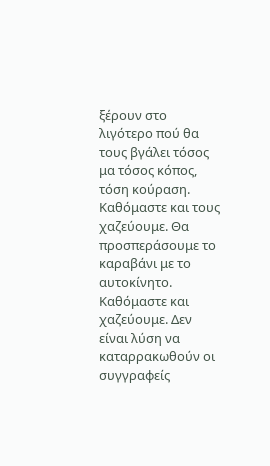ξέρουν στο λιγότερο πού θα τους βγάλει τόσος μα τόσος κόπος, τόση κούραση. Καθόμαστε και τους χαζεύουμε. Θα προσπεράσουμε το καραβάνι με το αυτοκίνητο. Καθόμαστε και χαζεύουμε. Δεν είναι λύση να καταρρακωθούν οι συγγραφείς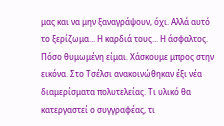μας και να μην ξαναγράψουν, όχι. Αλλά αυτό το ξερίζωμα... Η καρδιά τους... Η άσφαλτος.
Πόσο θυμωμένη είμαι. Χάσκουμε μπρος στην εικόνα. Στο Τσέλσι ανακοινώθηκαν έξι νέα διαμερίσματα πολυτελείας. Τι υλικό θα κατεργαστεί ο συγγραφέας, τι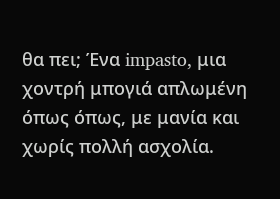θα πει; Ένα impasto, μια χοντρή μπογιά απλωμένη όπως όπως, με μανία και χωρίς πολλή ασχολία.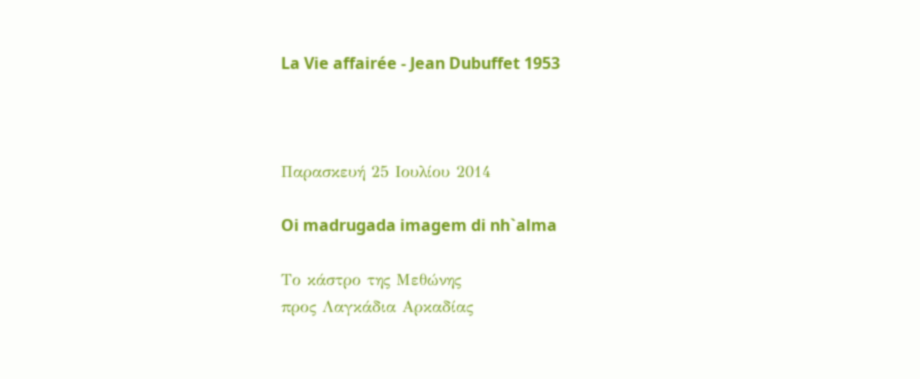La Vie affairée - Jean Dubuffet 1953



Παρασκευή 25 Ιουλίου 2014

Oi madrugada imagem di nh`alma

Το κάστρο της Μεθώνης
προς Λαγκάδια Αρκαδίας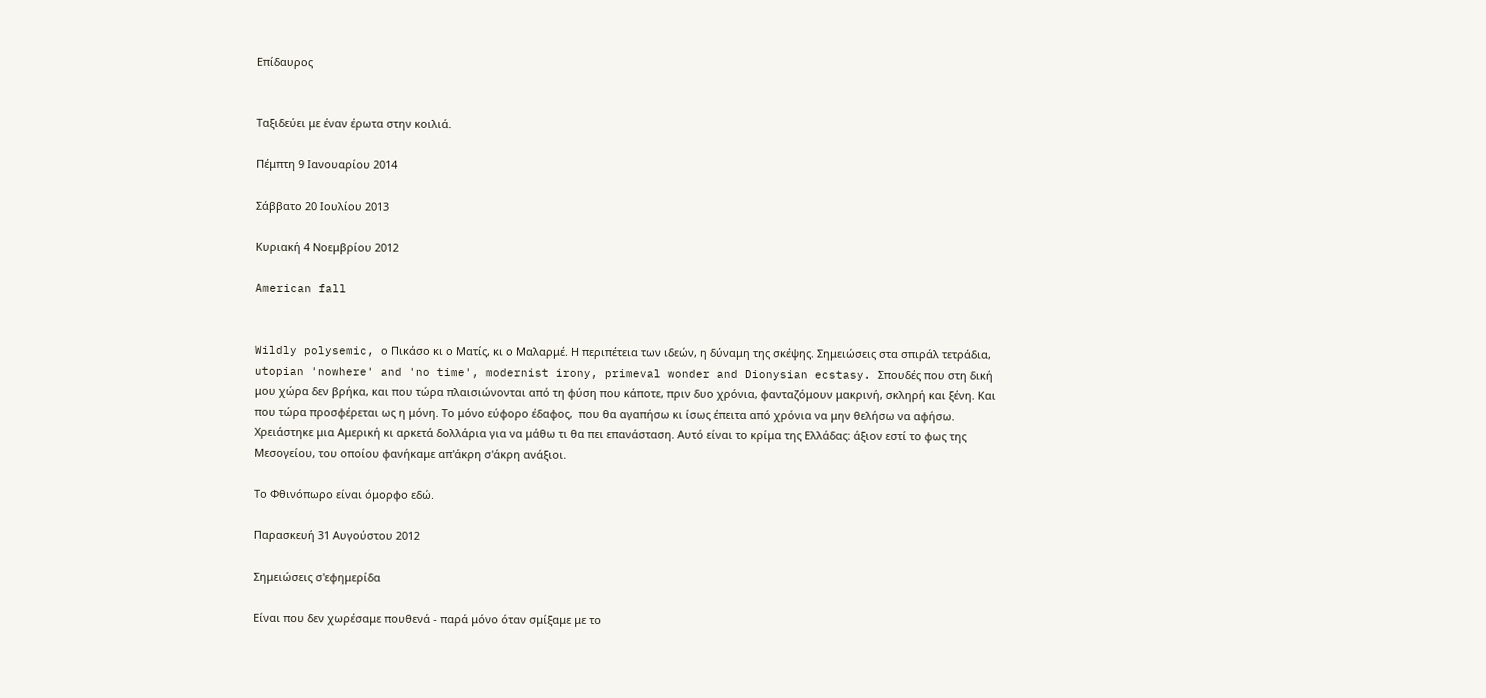Επίδαυρος


Ταξιδεύει με έναν έρωτα στην κοιλιά.

Πέμπτη 9 Ιανουαρίου 2014

Σάββατο 20 Ιουλίου 2013

Κυριακή 4 Νοεμβρίου 2012

American fall


Wildly polysemic, ο Πικάσο κι ο Ματίς, κι ο Μαλαρμέ. Η περιπέτεια των ιδεών, η δύναμη της σκέψης. Σημειώσεις στα σπιράλ τετράδια, utopian 'nowhere' and 'no time', modernist irony, primeval wonder and Dionysian ecstasy. Σπουδές που στη δική μου χώρα δεν βρήκα, και που τώρα πλαισιώνονται από τη φύση που κάποτε, πριν δυο χρόνια, φανταζόμουν μακρινή, σκληρή και ξένη. Και που τώρα προσφέρεται ως η μόνη. Το μόνο εύφορο έδαφος,  που θα αγαπήσω κι ίσως έπειτα από χρόνια να μην θελήσω να αφήσω. Χρειάστηκε μια Αμερική κι αρκετά δολλάρια για να μάθω τι θα πει επανάσταση. Αυτό είναι το κρίμα της Ελλάδας: άξιον εστί το φως της Μεσογείου, του οποίου φανήκαμε απ'άκρη σ'άκρη ανάξιοι.

Το Φθινόπωρο είναι όμορφο εδώ.

Παρασκευή 31 Αυγούστου 2012

Σημειώσεις σ'εφημερίδα

Είναι που δεν χωρέσαμε πουθενά - παρά μόνο όταν σμίξαμε με το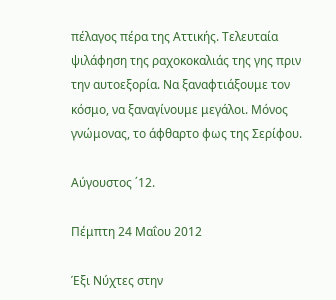πέλαγος πέρα της Αττικής. Τελευταία ψιλάφηση της ραχοκοκαλιάς της γης πριν την αυτοεξορία. Να ξαναφτιάξουμε τον κόσμο, να ξαναγίνουμε μεγάλοι. Μόνος γνώμονας, το άφθαρτο φως της Σερίφου.

Αύγουστος ΄12.

Πέμπτη 24 Μαΐου 2012

Έξι Νύχτες στην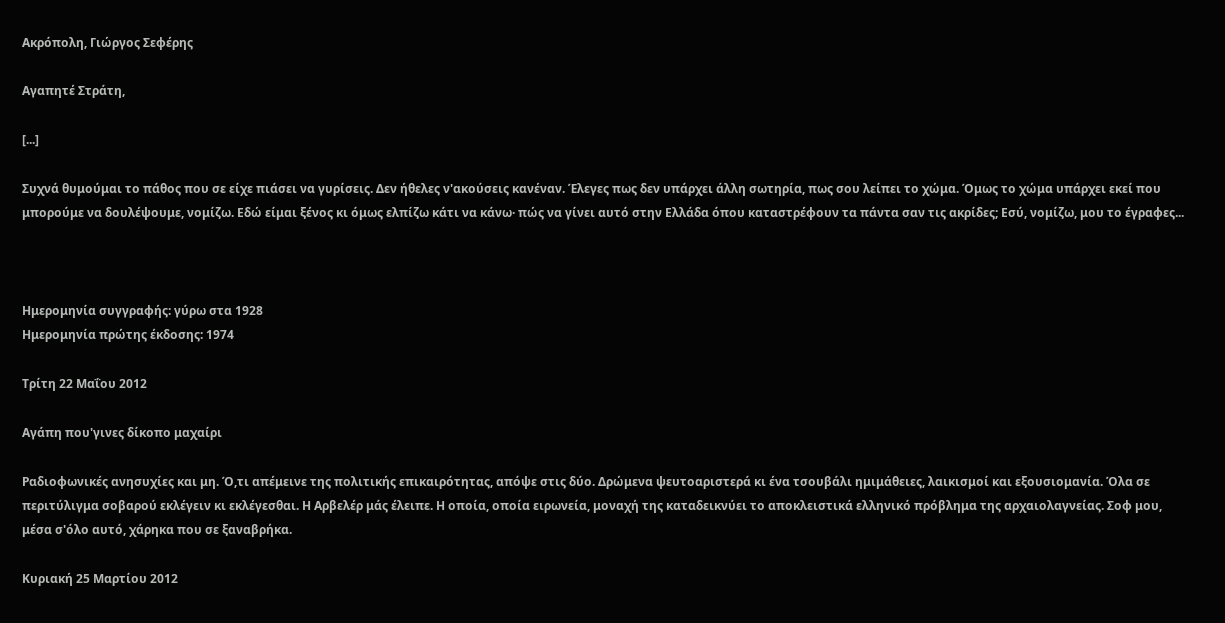Ακρόπολη, Γιώργος Σεφέρης

Αγαπητέ Στράτη,

[...]

Συχνά θυμούμαι το πάθος που σε είχε πιάσει να γυρίσεις. Δεν ήθελες ν'ακούσεις κανέναν. Έλεγες πως δεν υπάρχει άλλη σωτηρία, πως σου λείπει το χώμα. Όμως το χώμα υπάρχει εκεί που μπορούμε να δουλέψουμε, νομίζω. Εδώ είμαι ξένος κι όμως ελπίζω κάτι να κάνω· πώς να γίνει αυτό στην Ελλάδα όπου καταστρέφουν τα πάντα σαν τις ακρίδες; Εσύ, νομίζω, μου το έγραφες...



Ημερομηνία συγγραφής: γύρω στα 1928
Ημερομηνία πρώτης έκδοσης: 1974

Τρίτη 22 Μαΐου 2012

Αγάπη που'γινες δίκοπο μαχαίρι

Ραδιοφωνικές ανησυχίες και μη. Ό,τι απέμεινε της πολιτικής επικαιρότητας, απόψε στις δύο. Δρώμενα ψευτοαριστερά κι ένα τσουβάλι ημιμάθειες, λαικισμοί και εξουσιομανία. Όλα σε περιτύλιγμα σοβαρού εκλέγειν κι εκλέγεσθαι. Η Αρβελέρ μάς έλειπε. Η οποία, οποία ειρωνεία, μοναχή της καταδεικνύει το αποκλειστικά ελληνικό πρόβλημα της αρχαιολαγνείας. Σοφ μου, μέσα σ'όλο αυτό, χάρηκα που σε ξαναβρήκα.

Κυριακή 25 Μαρτίου 2012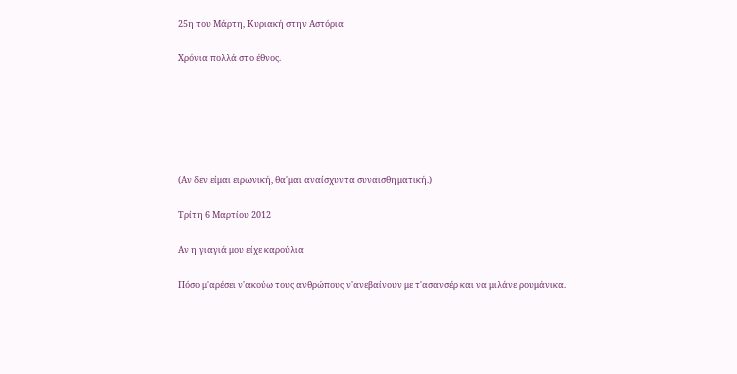25η του Μάρτη, Κυριακή στην Αστόρια

Χρόνια πολλά στο έθνος.






(Αν δεν είμαι ειρωνική, θα'μαι αναίσχυντα συναισθηματική.)

Τρίτη 6 Μαρτίου 2012

Αν η γιαγιά μου είχε καρούλια

Πόσο μ'αρέσει ν'ακούω τους ανθρώπους ν'ανεβαίνουν με τ'ασανσέρ και να μιλάνε ρουμάνικα.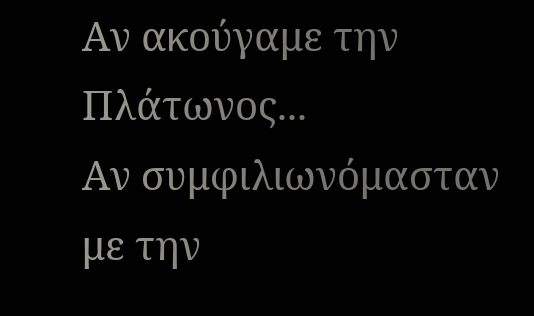Αν ακούγαμε την Πλάτωνος...
Αν συμφιλιωνόμασταν με την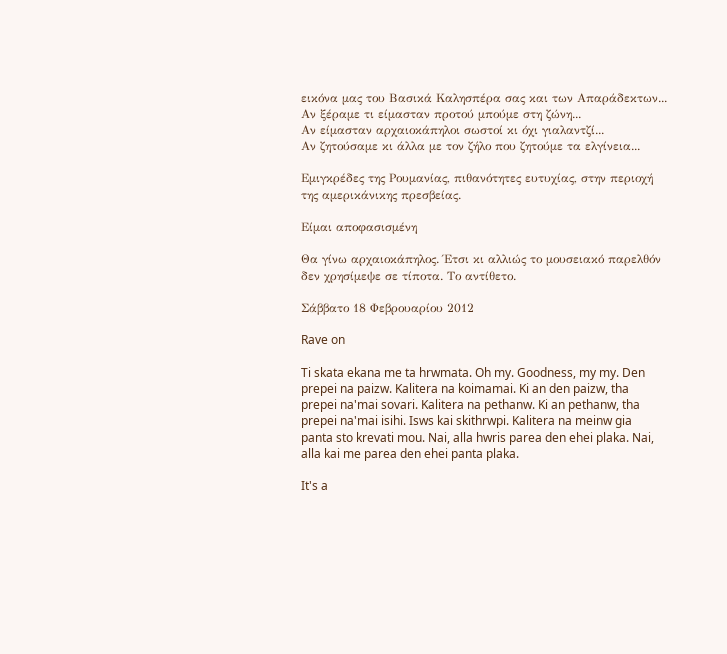εικόνα μας του Βασικά Καλησπέρα σας και των Απαράδεκτων...
Αν ξέραμε τι είμασταν προτού μπούμε στη ζώνη...
Αν είμασταν αρχαιοκάπηλοι σωστοί κι όχι γιαλαντζί...
Αν ζητούσαμε κι άλλα με τον ζήλο που ζητούμε τα ελγίνεια...

Εμιγκρέδες της Ρουμανίας, πιθανότητες ευτυχίας, στην περιοχή της αμερικάνικης πρεσβείας.

Είμαι αποφασισμένη

Θα γίνω αρχαιοκάπηλος. Έτσι κι αλλιώς το μουσειακό παρελθόν δεν χρησίμεψε σε τίποτα. Το αντίθετο.

Σάββατο 18 Φεβρουαρίου 2012

Rave on

Ti skata ekana me ta hrwmata. Oh my. Goodness, my my. Den prepei na paizw. Kalitera na koimamai. Ki an den paizw, tha prepei na'mai sovari. Kalitera na pethanw. Ki an pethanw, tha prepei na'mai isihi. Isws kai skithrwpi. Kalitera na meinw gia panta sto krevati mou. Nai, alla hwris parea den ehei plaka. Nai, alla kai me parea den ehei panta plaka.

It's a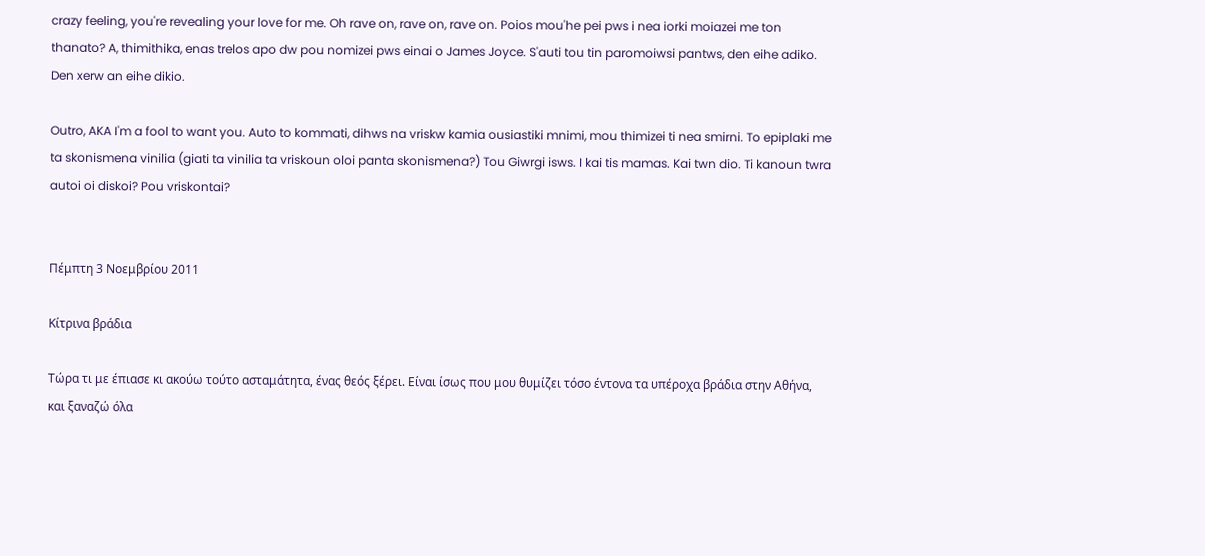crazy feeling, you're revealing your love for me. Oh rave on, rave on, rave on. Poios mou'he pei pws i nea iorki moiazei me ton thanato? A, thimithika, enas trelos apo dw pou nomizei pws einai o James Joyce. S'auti tou tin paromoiwsi pantws, den eihe adiko. Den xerw an eihe dikio.

Outro, AKA I'm a fool to want you. Auto to kommati, dihws na vriskw kamia ousiastiki mnimi, mou thimizei ti nea smirni. To epiplaki me ta skonismena vinilia (giati ta vinilia ta vriskoun oloi panta skonismena?) Tou Giwrgi isws. I kai tis mamas. Kai twn dio. Ti kanoun twra autoi oi diskoi? Pou vriskontai?


Πέμπτη 3 Νοεμβρίου 2011

Κίτρινα βράδια

Τώρα τι με έπιασε κι ακούω τούτο ασταμάτητα, ένας θεός ξέρει. Είναι ίσως που μου θυμίζει τόσο έντονα τα υπέροχα βράδια στην Αθήνα, και ξαναζώ όλα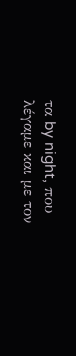τα by night, που λέγαμε και με τον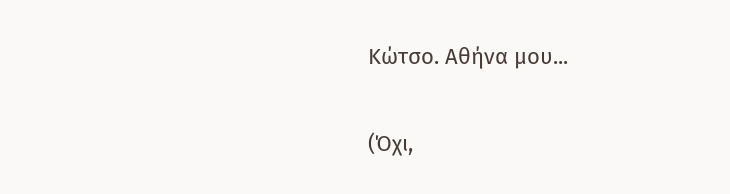Κώτσο. Αθήνα μου...

(Όχι,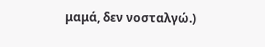μαμά, δεν νοσταλγώ.)